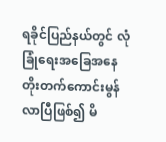ရခိုင်ပြည်နယ်တွင် လုံခြုံရေးအခြေအနေ တိုးတက်ကောင်းမွန်လာပြီဖြစ်၍ မိ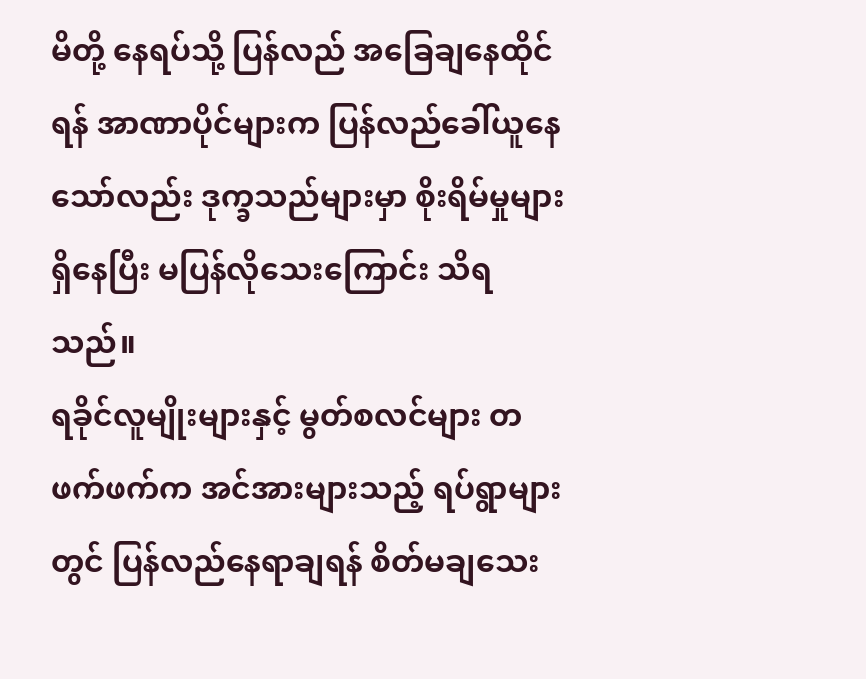မိတို့ နေရပ်သို့ ပြန်လည် အခြေချနေထိုင်ရန် အာဏာပိုင်များက ပြန်လည်ခေါ်ယူနေသော်လည်း ဒုက္ခသည်များမှာ စိုးရိမ်မှုများရှိနေပြီး မပြန်လိုသေးကြောင်း သိရသည်။
ရခိုင်လူမျိုးများနှင့် မွတ်စလင်များ တဖက်ဖက်က အင်အားများသည့် ရပ်ရွာများတွင် ပြန်လည်နေရာချရန် စိတ်မချသေး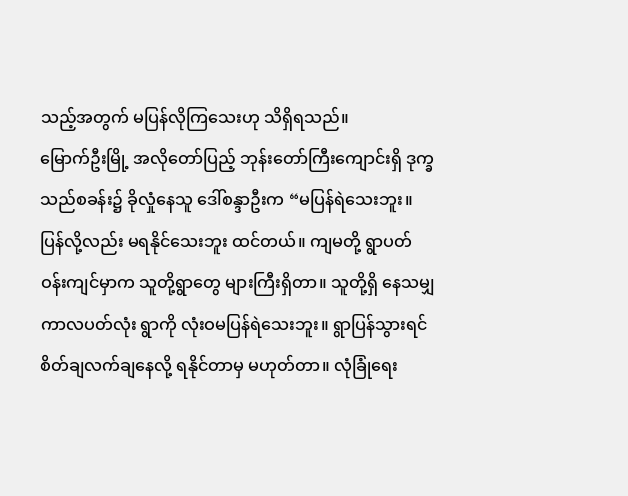သည့်အတွက် မပြန်လိုကြသေးဟု သိရှိရသည်။
မြောက်ဦးမြို့ အလိုတော်ပြည့် ဘုန်းတော်ကြီးကျောင်းရှိ ဒုက္ခသည်စခန်း၌ ခိုလှုံနေသူ ဒေါ်စန္ဒာဦးက “မပြန်ရဲသေးဘူး။ ပြန်လို့လည်း မရနိုင်သေးဘူး ထင်တယ်။ ကျမတို့ ရွာပတ်ဝန်းကျင်မှာက သူတို့ရွာတွေ များကြီးရှိတာ။ သူတို့ရှိ နေသမျှ ကာလပတ်လုံး ရွာကို လုံးဝမပြန်ရဲသေးဘူး။ ရွာပြန်သွားရင် စိတ်ချလက်ချနေလို့ ရနိုင်တာမှ မဟုတ်တာ။ လုံခြုံရေး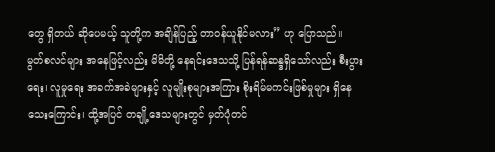တွေ ရှိတယ် ဆိုပေမယ့် သူတို့က အချိန်ပြည့် တာဝန်ယူနိုင်မလား” ဟု ပြောသည်။
မွတ်စလင်များ အနေဖြင့်လည်း မိမိတို့ နေရင်းဒေသသို့ ပြန်ရန်ဆန္ဒရှိသော်လည်း စီးပွားရေး၊ လူမှုရေး အခက်အခဲများနှင့် လူမျိုးစုများအကြား စိုးရိမ်မကင်းဖြစ်မှုများ ရှိနေသေးကြောင်း၊ ထို့အပြင် တချို့ဒေသများတွင် မှတ်ပုံတင်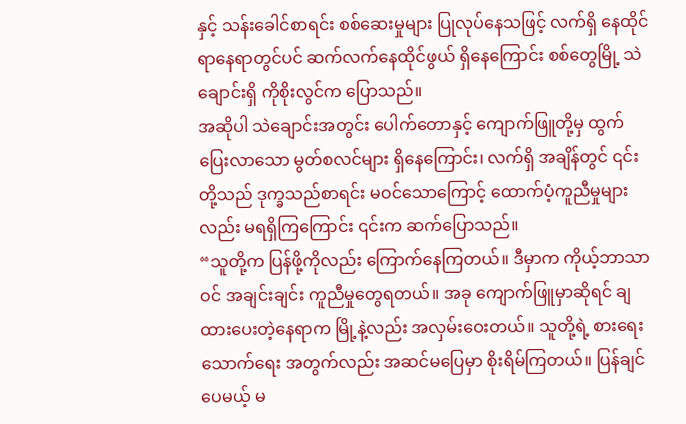နှင့် သန်းခေါင်စာရင်း စစ်ဆေးမှုများ ပြုလုပ်နေသဖြင့် လက်ရှိ နေထိုင်ရာနေရာတွင်ပင် ဆက်လက်နေထိုင်ဖွယ် ရှိနေကြောင်း စစ်တွေမြို့ သဲချောင်းရှိ ကိုစိုးလွင်က ပြောသည်။
အဆိုပါ သဲချောင်းအတွင်း ပေါက်တောနှင့် ကျောက်ဖြူတို့မှ ထွက်ပြေးလာသော မွတ်စလင်များ ရှိနေကြောင်း၊ လက်ရှိ အချိန်တွင် ၎င်းတို့သည် ဒုက္ခသည်စာရင်း မဝင်သောကြောင့် ထောက်ပံ့ကူညီမှုများလည်း မရရှိကြကြောင်း ၎င်းက ဆက်ပြောသည်။
“သူတို့က ပြန်ဖို့ကိုလည်း ကြောက်နေကြတယ်။ ဒီမှာက ကိုယ့်ဘာသာဝင် အချင်းချင်း ကူညီမှုတွေရတယ်။ အခု ကျောက်ဖြူမှာဆိုရင် ချထားပေးတဲ့နေရာက မြို့နဲ့လည်း အလှမ်းဝေးတယ်။ သူတို့ရဲ့ စားရေးသောက်ရေး အတွက်လည်း အဆင်မပြေမှာ စိုးရိမ်ကြတယ်။ ပြန်ချင်ပေမယ့် မ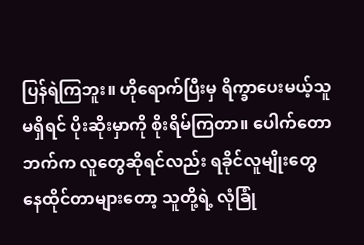ပြန်ရဲကြဘူး။ ဟိုရောက်ပြီးမှ ရိက္ခာပေးမယ့်သူ မရှိရင် ပိုးဆိုးမှာကို စိုးရိမ်ကြတာ။ ပေါက်တောဘက်က လူတွေဆိုရင်လည်း ရခိုင်လူမျိုးတွေ နေထိုင်တာများတော့ သူတို့ရဲ့ လုံခြုံ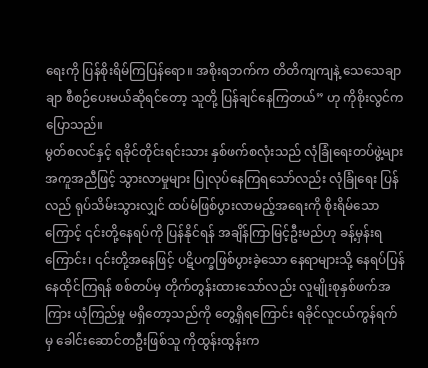ရေးကို ပြန်စိုးရိမ်ကြပြန်ရော။ အစိုးရဘက်က တိတိကျကျနဲ့ သေသေချာချာ စီစဉ်ပေးမယ်ဆိုရင်တော့ သူတို့ ပြန်ချင်နေကြတယ်” ဟု ကိုစိုးလွင်က ပြောသည်။
မွတ်စလင်နှင့် ရခိုင်တိုင်းရင်းသား နှစ်ဖက်စလုံးသည် လုံခြုံရေးတပ်ဖွဲ့များ အကူအညီဖြင့် သွားလာမှုများ ပြုလုပ်နေကြရသော်လည်း လုံခြုံရေး ပြန်လည် ရုပ်သိမ်းသွားလျှင် ထပ်မံဖြစ်ပွားလာမည့်အရေးကို စိုးရိမ်သောကြောင့် ၎င်းတို့နေရပ်ကို ပြန်နိုင်ရန် အချိန်ကြာမြင့်ဦးမည်ဟု ခန့်မှန်းရကြောင်း၊ ၎င်းတို့အနေဖြင့် ပဋိပက္ခဖြစ်ပွားခဲ့သော နေရာများသို့ နေရပ်ပြန် နေထိုင်ကြရန် စစ်တပ်မှ တိုက်တွန်းထားသော်လည်း လူမျိုးစုနှစ်ဖက်အကြား ယုံကြည်မှု မရှိတော့သည်ကို တွေ့ရှိရကြောင်း ရခိုင်လူငယ်ကွန်ရက်မှ ခေါင်းဆောင်တဦးဖြစ်သူ ကိုထွန်းထွန်းက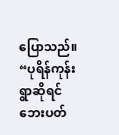ပြောသည်။
“ပုရိန်ကုန်းရွာဆိုရင် ဘေးပတ်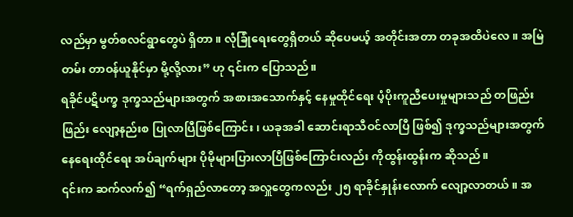လည်မှာ မွတ်စလင်ရွာတွေပဲ ရှိတာ။ လုံခြုံရေးတွေရှိတယ် ဆိုပေမယ့် အတိုင်းအတာ တခုအထိပဲလေ။ အမြဲတမ်း တာဝန်ယူနိုင်မှာ မို့လို့လား” ဟု ၎င်းက ပြောသည်။
ရခိုင်ပဋိပက္ခ ဒုက္ခသည်များအတွက် အစားအသောက်နှင့် နေမှုထိုင်ရေး ပံ့ပိုးကူညီပေးမှုများသည် တဖြည်းဖြည်း လျော့နည်းစ ပြုလာပြီဖြစ်ကြောင်း၊ ယခုအခါ ဆောင်းရာသီဝင်လာပြီ ဖြစ်၍ ဒုက္ခသည်များအတွက် နေရေးထိုင်ရေး အပ်ချက်များ ပိုမိုများပြားလာပြီဖြစ်ကြောင်းလည်း ကိုထွန်းထွန်းက ဆိုသည်။
၎င်းက ဆက်လက်၍ “ရက်ရှည်လာတော့ အလှူတွေကလည်း ၂၅ ရာခိုင်နှုန်းလောက် လျော့လာတယ်။ အ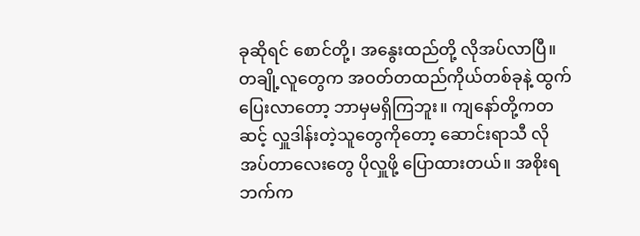ခုဆိုရင် စောင်တို့၊ အနွေးထည်တို့ လိုအပ်လာပြီ။ တချို့လူတွေက အဝတ်တထည်ကိုယ်တစ်ခုနဲ့ ထွက်ပြေးလာတော့ ဘာမှမရှိကြဘူး။ ကျနော်တို့ကတဆင့် လှူဒါန်းတဲ့သူတွေကိုတော့ ဆောင်းရာသီ လိုအပ်တာလေးတွေ ပိုလှူဖို့ ပြောထားတယ်။ အစိုးရဘက်က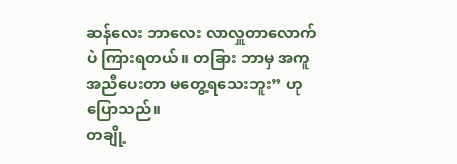ဆန်လေး ဘာလေး လာလှူတာလောက်ပဲ ကြားရတယ်။ တခြား ဘာမှ အကူအညီပေးတာ မတွေ့ရသေးဘူး” ဟု ပြောသည်။
တချို့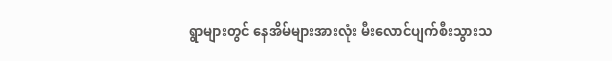ရွာများတွင် နေအိမ်များအားလုံး မီးလောင်ပျက်စီးသွားသ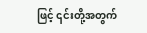ဖြင့် ၎င်းတို့အတွက်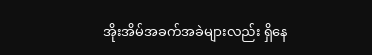အိုးအိမ်အခက်အခဲများလည်း ရှိနေ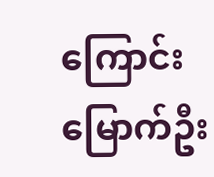ကြောင်း မြောက်ဦး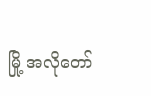မြို့ အလိုတော်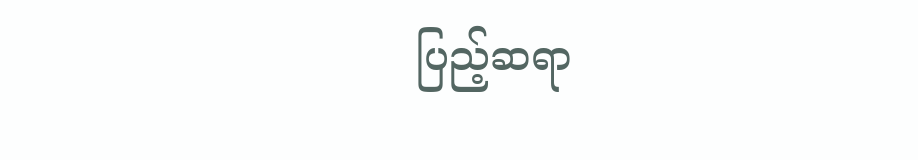ပြည့်ဆရာ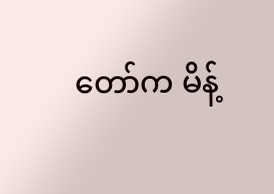တော်က မိန့်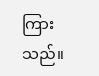ကြားသည်။